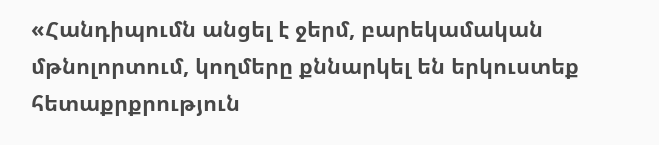«Հանդիպումն անցել է ջերմ, բարեկամական մթնոլորտում, կողմերը քննարկել են երկուստեք հետաքրքրություն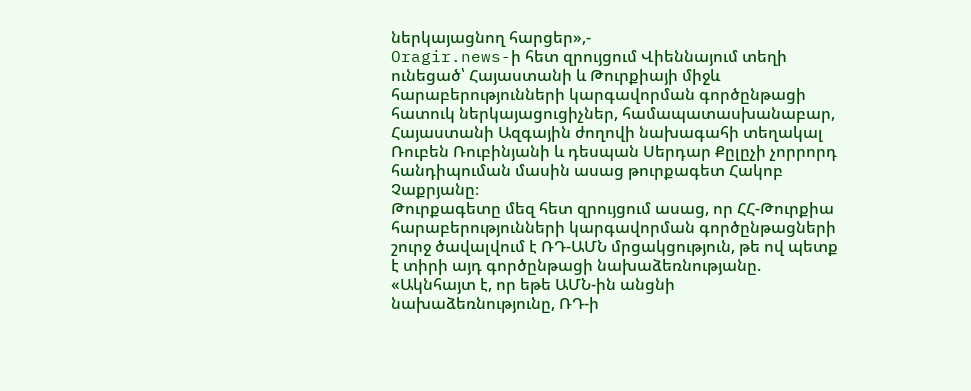ներկայացնող հարցեր»,-
Oragir.news-ի հետ զրույցում Վիեննայում տեղի ունեցած՝ Հայաստանի և Թուրքիայի միջև հարաբերությունների կարգավորման գործընթացի հատուկ ներկայացուցիչներ, համապատասխանաբար, Հայաստանի Ազգային ժողովի նախագահի տեղակալ Ռուբեն Ռուբինյանի և դեսպան Սերդար Քըլըչի չորրորդ հանդիպուման մասին ասաց թուրքագետ Հակոբ Չաքրյանը։
Թուրքագետը մեզ հետ զրույցում ասաց, որ ՀՀ-Թուրքիա հարաբերությունների կարգավորման գործընթացների շուրջ ծավալվում է ՌԴ-ԱՄՆ մրցակցություն, թե ով պետք է տիրի այդ գործընթացի նախաձեռնությանը. «Ակնհայտ է, որ եթե ԱՄՆ-ին անցնի նախաձեռնությունը, ՌԴ-ի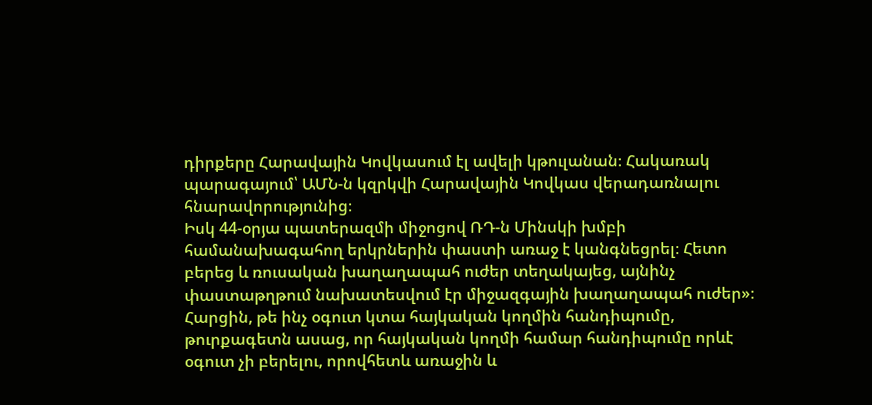դիրքերը Հարավային Կովկասում էլ ավելի կթուլանան։ Հակառակ պարագայում՝ ԱՄՆ-ն կզրկվի Հարավային Կովկաս վերադառնալու հնարավորությունից։
Իսկ 44-օրյա պատերազմի միջոցով ՌԴ-ն Մինսկի խմբի համանախագահող երկրներին փաստի առաջ է կանգնեցրել։ Հետո բերեց և ռուսական խաղաղապահ ուժեր տեղակայեց, այնինչ փաստաթղթում նախատեսվում էր միջազգային խաղաղապահ ուժեր»։
Հարցին, թե ինչ օգուտ կտա հայկական կողմին հանդիպումը, թուրքագետն ասաց, որ հայկական կողմի համար հանդիպումը որևէ օգուտ չի բերելու, որովհետև առաջին և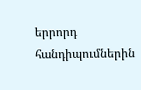երրորդ հանդիպումներին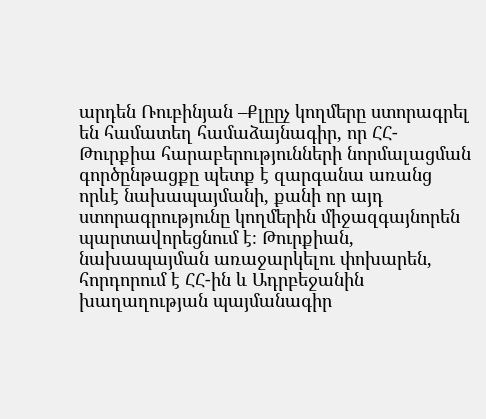արդեն Ռուբինյան –Քլըըչ կողմերը ստորագրել են համատեղ համաձայնագիր, որ ՀՀ-Թուրքիա հարաբերությունների նորմալացման գործընթացքը պետք է զարգանա առանց որևէ նախապայմանի, քանի որ այդ ստորագրությունը կողմերին միջազգայնորեն պարտավորեցնում է։ Թուրքիան, նախապայման առաջարկելու փոխարեն, հորդորում է ՀՀ-ին և Ադրբեջանին խաղաղության պայմանագիր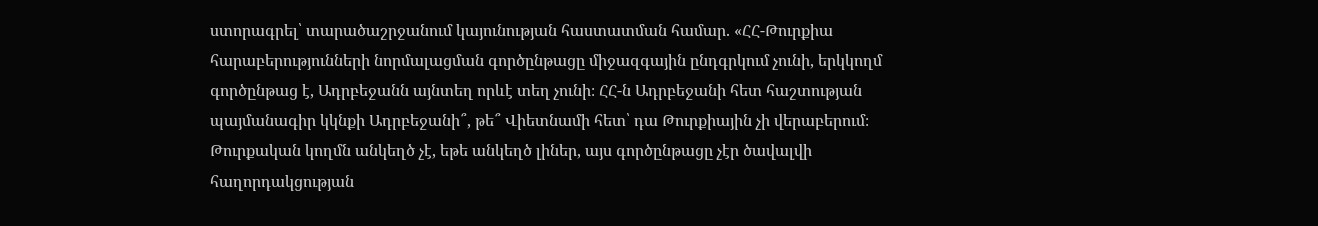ստորագրել՝ տարածաշրջանում կայունության հաստատման համար. «ՀՀ-Թուրքիա հարաբերությունների նորմալացման գործընթացը միջազգային ընդգրկում չունի, երկկողմ գործընթաց է, Ադրբեջանն այնտեղ որևէ տեղ չունի։ ՀՀ-ն Ադրբեջանի հետ հաշտության պայմանագիր կկնքի Ադրբեջանի՞, թե՞ Վիետնամի հետ՝ դա Թուրքիային չի վերաբերում։ Թուրքական կողմն անկեղծ չէ, եթե անկեղծ լիներ, այս գործընթացը չէր ծավալվի հաղորդակցության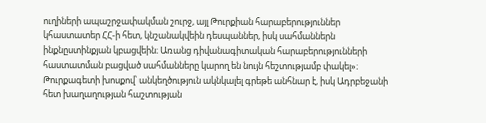ուղիների ապաշրջափակման շուրջ, այլ Թուրքիան հարաբերություններ կհաստատեր ՀՀ-ի հետ, կնշանակվեին դեսպաններ, իսկ սահմաններն ինքնըստինքյան կբացվեին։ Առանց դիվանագիտական հարաբերությունների հաստատման բացված սահմանները կարող են նույն հեշտությամբ փակել»։
Թուրքագետի խոսքով՝ անկեղծություն ակնկալել գրեթե անհնար է, իսկ Ադրբեջանի հետ խաղաղության հաշտության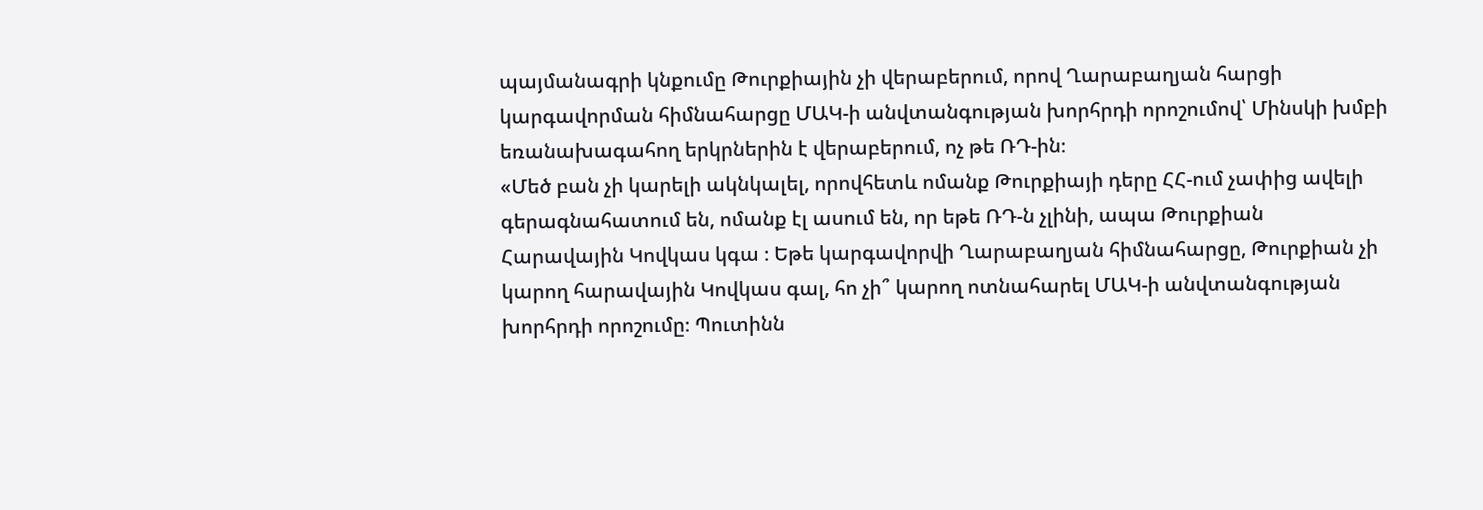պայմանագրի կնքումը Թուրքիային չի վերաբերում, որով Ղարաբաղյան հարցի կարգավորման հիմնահարցը ՄԱԿ-ի անվտանգության խորհրդի որոշումով՝ Մինսկի խմբի եռանախագահող երկրներին է վերաբերում, ոչ թե ՌԴ-ին։
«Մեծ բան չի կարելի ակնկալել, որովհետև ոմանք Թուրքիայի դերը ՀՀ-ում չափից ավելի գերագնահատում են, ոմանք էլ ասում են, որ եթե ՌԴ-ն չլինի, ապա Թուրքիան Հարավային Կովկաս կգա ։ Եթե կարգավորվի Ղարաբաղյան հիմնահարցը, Թուրքիան չի կարող հարավային Կովկաս գալ, հո չի՞ կարող ոտնահարել ՄԱԿ-ի անվտանգության խորհրդի որոշումը։ Պուտինն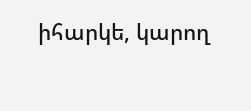իհարկե, կարող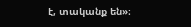է, տականք են»։